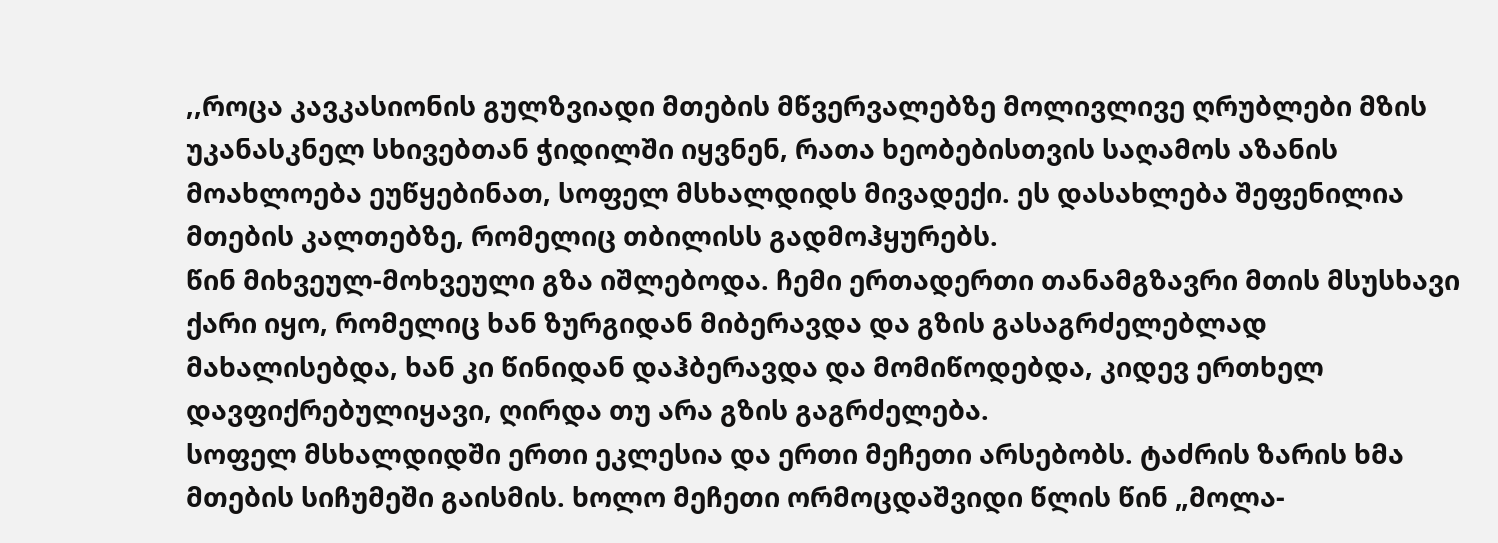,,როცა კავკასიონის გულზვიადი მთების მწვერვალებზე მოლივლივე ღრუბლები მზის უკანასკნელ სხივებთან ჭიდილში იყვნენ, რათა ხეობებისთვის საღამოს აზანის მოახლოება ეუწყებინათ, სოფელ მსხალდიდს მივადექი. ეს დასახლება შეფენილია მთების კალთებზე, რომელიც თბილისს გადმოჰყურებს.
წინ მიხვეულ-მოხვეული გზა იშლებოდა. ჩემი ერთადერთი თანამგზავრი მთის მსუსხავი ქარი იყო, რომელიც ხან ზურგიდან მიბერავდა და გზის გასაგრძელებლად მახალისებდა, ხან კი წინიდან დაჰბერავდა და მომიწოდებდა, კიდევ ერთხელ დავფიქრებულიყავი, ღირდა თუ არა გზის გაგრძელება.
სოფელ მსხალდიდში ერთი ეკლესია და ერთი მეჩეთი არსებობს. ტაძრის ზარის ხმა მთების სიჩუმეში გაისმის. ხოლო მეჩეთი ორმოცდაშვიდი წლის წინ „მოლა-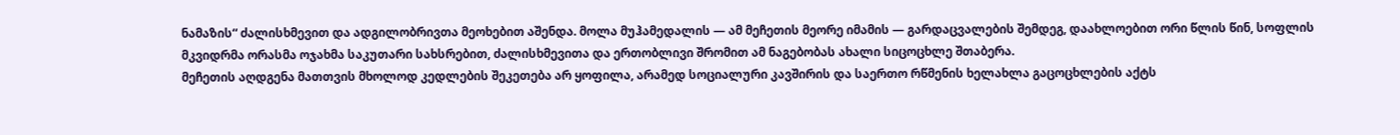ნამაზის“ ძალისხმევით და ადგილობრივთა მეოხებით აშენდა. მოლა მუჰამედალის — ამ მეჩეთის მეორე იმამის — გარდაცვალების შემდეგ, დაახლოებით ორი წლის წინ, სოფლის მკვიდრმა ორასმა ოჯახმა საკუთარი სახსრებით, ძალისხმევითა და ერთობლივი შრომით ამ ნაგებობას ახალი სიცოცხლე შთაბერა.
მეჩეთის აღდგენა მათთვის მხოლოდ კედლების შეკეთება არ ყოფილა, არამედ სოციალური კავშირის და საერთო რწმენის ხელახლა გაცოცხლების აქტს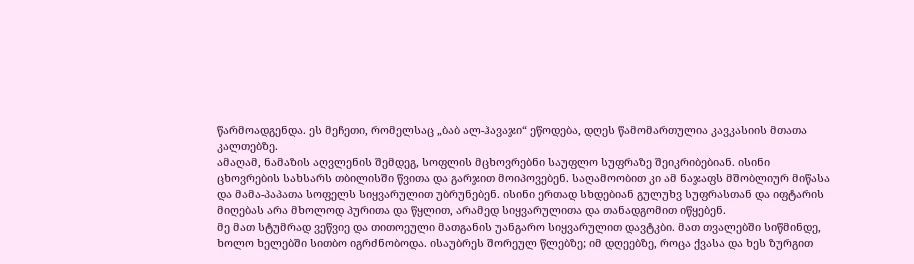წარმოადგენდა. ეს მეჩეთი, რომელსაც „ბაბ ალ-ჰავაჯი“ ეწოდება, დღეს წამომართულია კავკასიის მთათა კალთებზე.
ამაღამ, ნამაზის აღვლენის შემდეგ, სოფლის მცხოვრებნი საუფლო სუფრაზე შეიკრიბებიან. ისინი ცხოვრების სახსარს თბილისში წვითა და გარჯით მოიპოვებენ. საღამოობით კი ამ ნაჯაფს მშობლიურ მიწასა და მამა-პაპათა სოფელს სიყვარულით უბრუნებენ. ისინი ერთად სხდებიან გულუხვ სუფრასთან და იფტარის მიღებას არა მხოლოდ პურითა და წყლით, არამედ სიყვარულითა და თანადგომით იწყებენ.
მე მათ სტუმრად ვეწვიე და თითოეული მათგანის უანგარო სიყვარულით დავტკბი. მათ თვალებში სიწმინდე, ხოლო ხელებში სითბო იგრძნობოდა. ისაუბრეს შორეულ წლებზე; იმ დღეებზე, როცა ქვასა და ხეს ზურგით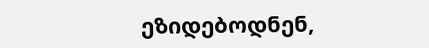ეზიდებოდნენ,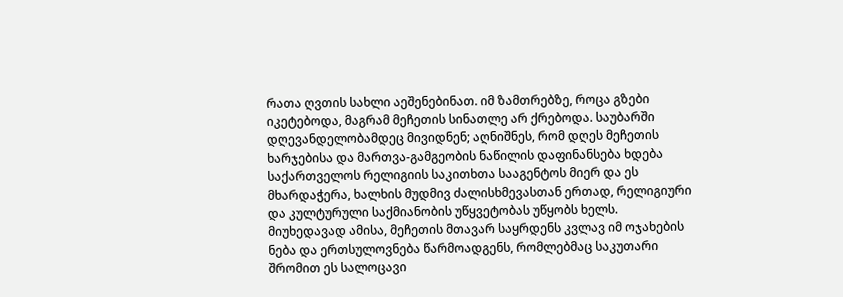რათა ღვთის სახლი აეშენებინათ. იმ ზამთრებზე, როცა გზები იკეტებოდა, მაგრამ მეჩეთის სინათლე არ ქრებოდა. საუბარში დღევანდელობამდეც მივიდნენ; აღნიშნეს, რომ დღეს მეჩეთის ხარჯებისა და მართვა-გამგეობის ნაწილის დაფინანსება ხდება საქართველოს რელიგიის საკითხთა სააგენტოს მიერ და ეს მხარდაჭერა, ხალხის მუდმივ ძალისხმევასთან ერთად, რელიგიური და კულტურული საქმიანობის უწყვეტობას უწყობს ხელს. მიუხედავად ამისა, მეჩეთის მთავარ საყრდენს კვლავ იმ ოჯახების ნება და ერთსულოვნება წარმოადგენს, რომლებმაც საკუთარი შრომით ეს სალოცავი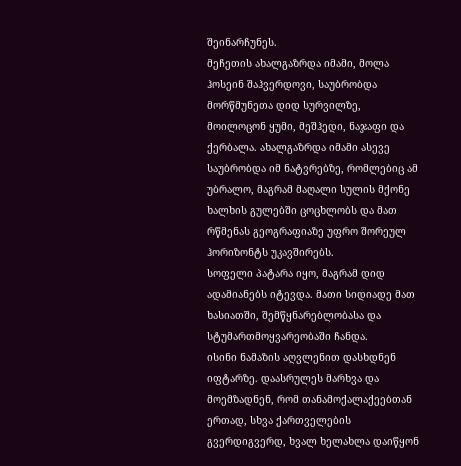შეინარჩუნეს.
მეჩეთის ახალგაზრდა იმამი, მოლა ჰოსეინ შაჰვერდოვი, საუბრობდა მორწმუნეთა დიდ სურვილზე, მოილოცონ ყუმი, მეშჰედი, ნაჯაფი და ქერბალა. ახალგაზრდა იმამი ასევე საუბრობდა იმ ნატვრებზე, რომლებიც ამ უბრალო, მაგრამ მაღალი სულის მქონე ხალხის გულებში ცოცხლობს და მათ რწმენას გეოგრაფიაზე უფრო შორეულ ჰორიზონტს უკავშირებს.
სოფელი პატარა იყო, მაგრამ დიდ ადამიანებს იტევდა. მათი სიდიადე მათ ხასიათში, შემწყნარებლობასა და სტუმართმოყვარეობაში ჩანდა.
ისინი ნამაზის აღვლენით დასხდნენ იფტარზე. დაასრულეს მარხვა და მოემზადნენ, რომ თანამოქალაქეებთან ერთად, სხვა ქართველების გვერდიგვერდ, ხვალ ხელახლა დაიწყონ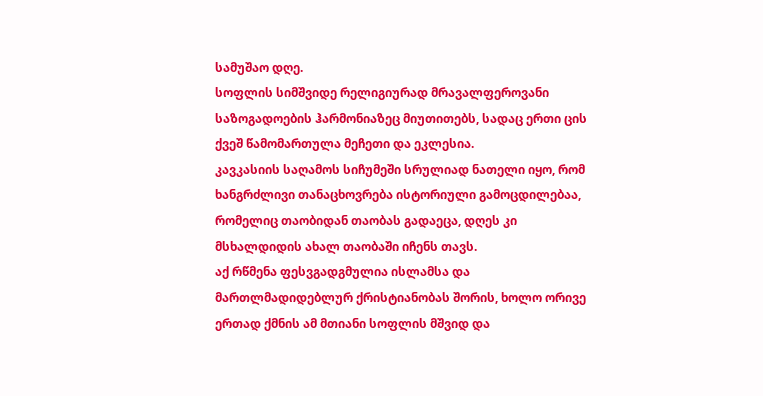სამუშაო დღე.
სოფლის სიმშვიდე რელიგიურად მრავალფეროვანი საზოგადოების ჰარმონიაზეც მიუთითებს, სადაც ერთი ცის ქვეშ წამომართულა მეჩეთი და ეკლესია.
კავკასიის საღამოს სიჩუმეში სრულიად ნათელი იყო, რომ ხანგრძლივი თანაცხოვრება ისტორიული გამოცდილებაა, რომელიც თაობიდან თაობას გადაეცა, დღეს კი მსხალდიდის ახალ თაობაში იჩენს თავს.
აქ რწმენა ფესვგადგმულია ისლამსა და მართლმადიდებლურ ქრისტიანობას შორის, ხოლო ორივე ერთად ქმნის ამ მთიანი სოფლის მშვიდ და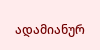ადამიანურ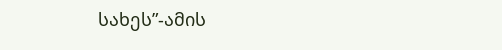სახეს”-ამის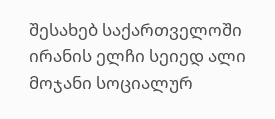შესახებ საქართველოში ირანის ელჩი სეიედ ალი მოჯანი სოციალურ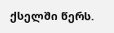ქსელში წერს.